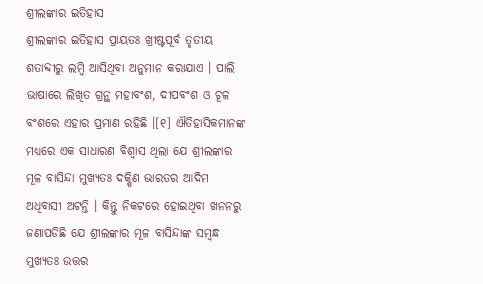ଶ୍ରୀଲଙ୍କାର ଇତିହାସ
ଶ୍ରୀଲଙ୍କାର ଇତିହାସ ପ୍ରାୟତଃ ଖ୍ରୀଷ୍ଟପୂର୍ବ ତୃତୀୟ ଶତାବ୍ଦୀରୁ ଲମ୍ବି ଆସିଥିବା ଅନୁମାନ କରାଯାଏ । ପାଲି ଭାଷାରେ ଲିଖିତ ଗ୍ରନ୍ଥ ମହାବଂଶ, ଦୀପବଂଶ ଓ ଚୂଳ ବଂଶରେ ଏହାର ପ୍ରମାଣ ରହିଛି ।[୧] ଐତିହାସିକମାନଙ୍କ ମଧ୍ୟରେ ଏକ ସାଧାରଣ ବିଶ୍ୱାସ ଥିଲା ଯେ ଶ୍ରୀଲଙ୍କାର ମୂଳ ବାସିନ୍ଦା ମୁଖ୍ୟତଃ ଦକ୍ଷିଣ ଭାରତର ଆଦିମ ଅଧିବାସୀ ଅଟନ୍ତି । କିନ୍ତୁ ନିକଟରେ ହୋଇଥିବା ଖନନରୁ ଜଣାପଡିଛି ଯେ ଶ୍ରୀଲଙ୍କାର ମୂଳ ବାସିନ୍ଦାଙ୍କ ସମ୍ବନ୍ଧ ମୁଖ୍ୟତଃ ଉତ୍ତର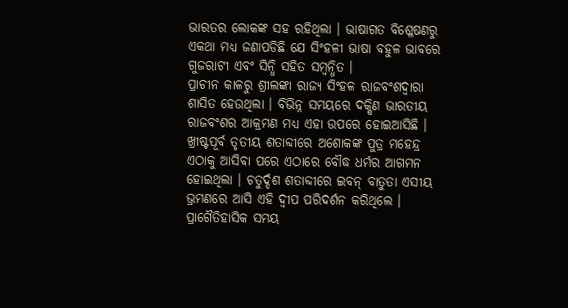ଭାରତର ଲୋକଙ୍କ ସହ ରହିଥିଲା । ଭାଷାଗତ ବିଶ୍ଳେଷଣରୁ ଏକଥା ମଧ୍ୟ ଜଣାପଡିଛି ଯେ ସିଂହଳୀ ଭାଷା ବହୁଳ ଭାବରେ ଗୁଜରାଟୀ ଏବଂ ସିନ୍ଧି ସହିତ ସମ୍ବନ୍ଧିତ ।
ପ୍ରାଚୀନ କାଳରୁ ଶ୍ରୀଲଙ୍କା ରାଜ୍ୟ ସିଂହଳ ରାଜବଂଶଦ୍ୱାରା ଶାସିତ ହେଉଥିଲା । ବିଭିନ୍ନ ସମୟରେ ଦକ୍ଷିଣ ଭାରତୀୟ ରାଜବଂଶର ଆକ୍ରମଣ ମଧ୍ୟ ଏହା ଉପରେ ହୋଇଆସିଛି । ଖ୍ରୀଷ୍ଟପୂର୍ବ ତୃତୀୟ ଶତାବ୍ଦୀରେ ଅଶୋକଙ୍କ ପୁତ୍ର ମହେନ୍ଦ୍ର ଏଠାକୁ ଆସିବା ପରେ ଏଠାରେ ବୌଦ୍ଧ ଧର୍ମର ଆଗମନ ହୋଇଥିଲା । ଚତୁର୍ଦ୍ଦଶ ଶତାବ୍ଦୀରେ ଇବନ୍ ବାତୁତା ଏସୀୟ ଭ୍ରମଣରେ ଆସି ଏହି ଦ୍ୱୀପ ପରିଦର୍ଶନ କରିଥିଲେ ।
ପ୍ରାଗୈତିହାସିକ ସମୟ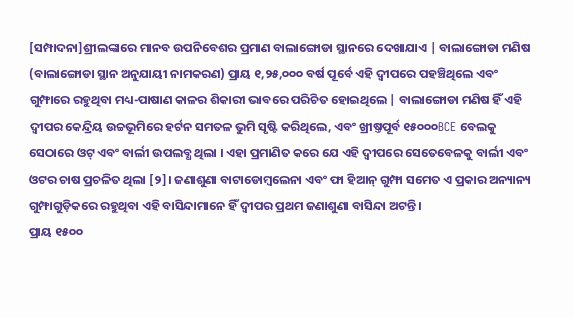[ସମ୍ପାଦନା]ଶ୍ରୀଲଙ୍କାରେ ମାନବ ଉପନିବେଶର ପ୍ରମାଣ ବାଲାଙ୍ଗୋଡା ସ୍ଥାନରେ ଦେଖାଯାଏ | ବାଲାଙ୍ଗୋଡା ମଣିଷ (ବାଲାଙ୍ଗୋଡା ସ୍ଥାନ ଅନୁଯାୟୀ ନାମକରଣ) ପ୍ରାୟ ୧,୨୫,୦୦୦ ବର୍ଷ ପୂର୍ବେ ଏହି ଦ୍ୱୀପରେ ପହଞ୍ଚିଥିଲେ ଏବଂ ଗୁମ୍ଫାରେ ରହୁଥିବା ମଧ୍ୟ-ପାଷାଣ କାଳର ଶିକାରୀ ଭାବରେ ପରିଚିତ ହୋଇଥିଲେ | ବାଲାଙ୍ଗୋଡା ମଣିଷ ହିଁ ଏହି ଦ୍ୱୀପର କେନ୍ଦ୍ରିୟ ଉଚ୍ଚଭୂମିରେ ହର୍ଟନ ସମତଳ ଭୁମି ସୃଷ୍ଟି କରିଥିଲେ, ଏବଂ ଖ୍ରୀଷ୍ତପୂର୍ବ ୧୫୦୦୦BCE ବେଲକୁ ସେଠାରେ ଓଟ୍ ଏବଂ ବାର୍ଲୀ ଉପଲବ୍ଧ ଥିଲା । ଏହା ପ୍ରମାଣିତ କରେ ଯେ ଏହି ଦ୍ୱୀପରେ ସେତେବେଳକୁ ବାର୍ଲୀ ଏବଂ ଓଟର ଚାଷ ପ୍ରଚଳିତ ଥିଲା [୨]। ଜଣାଶୁଣା ବାଟାଡୋମ୍ବଲେନା ଏବଂ ଫା ହିଆନ୍ ଗୁମ୍ଫା ସମେତ ଏ ପ୍ରକାର ଅନ୍ୟାନ୍ୟ ଗୁମ୍ଫାଗୁଡ଼ିକରେ ରହୁଥିବା ଏହି ବାସିନ୍ଦାମାନେ ହିଁ ଦ୍ୱୀପର ପ୍ରଥମ ଜଣାଶୁଣା ବାସିନ୍ଦା ଅଟନ୍ତି ।
ପ୍ରାୟ ୧୫୦୦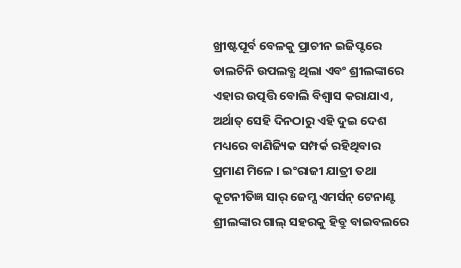ଖ୍ରୀଷ୍ଟପୂର୍ବ ବେଳକୁ ପ୍ରାଚୀନ ଇଜିପ୍ଟରେ ଡାଲଚିନି ଉପଲବ୍ଧ ଥିଲା ଏବଂ ଶ୍ରୀଲଙ୍କାରେ ଏହାର ଉତ୍ପତ୍ତି ବୋଲି ବିଶ୍ୱାସ କରାଯାଏ, ଅର୍ଥାତ୍ ସେହି ଦିନଠାରୁ ଏହି ଦୁଇ ଦେଶ ମଧ୍ୟରେ ବାଣିଜ୍ୟିକ ସମ୍ପର୍କ ରହିଥିବାର ପ୍ରମାଣ ମିଳେ । ଇଂରାଜୀ ଯାତ୍ରୀ ତଥା କୂଟନୀତିଜ୍ଞ ସାର୍ ଜେମ୍ସ ଏମର୍ସନ୍ ଟେନାଣ୍ଟ ଶ୍ରୀଲଙ୍କାର ଗାଲ୍ ସହରକୁ ହିବ୍ରୁ ବାଇବଲରେ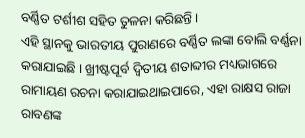ବର୍ଣ୍ଣିତ ଟର୍ଶୀଶ ସହିତ ତୁଳନା କରିଛନ୍ତି ।
ଏହି ସ୍ଥାନକୁ ଭାରତୀୟ ପୁରାଣରେ ବର୍ଣ୍ଣିତ ଲଙ୍କା ବୋଲି ବର୍ଣ୍ଣନା କରାଯାଇଛି । ଖ୍ରୀଷ୍ଟପୂର୍ବ ଦ୍ୱିତୀୟ ଶତାବ୍ଦୀର ମଧ୍ୟଭାଗରେ ରାମାୟଣ ରଚନା କରାଯାଇଥାଇପାରେ, ଏହା ରାକ୍ଷସ ରାଜା ରାବଣଙ୍କ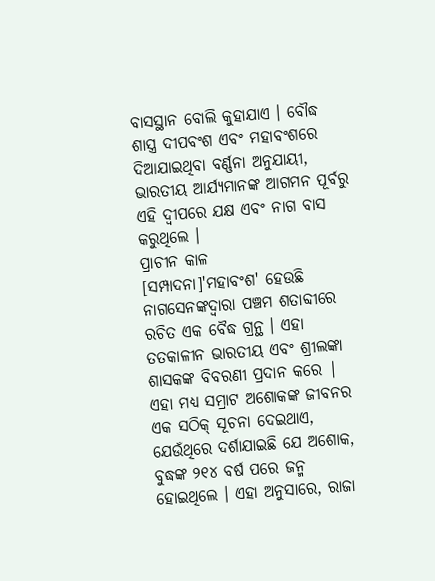ବାସସ୍ଥାନ ବୋଲି କୁହାଯାଏ । ବୌଦ୍ଧ ଶାସ୍ତ୍ର ଦୀପବଂଶ ଏବଂ ମହାବଂଶରେ ଦିଆଯାଇଥିବା ବର୍ଣ୍ଣନା ଅନୁଯାୟୀ, ଭାରତୀୟ ଆର୍ଯ୍ୟମାନଙ୍କ ଆଗମନ ପୂର୍ବରୁ ଏହି ଦ୍ୱୀପରେ ଯକ୍ଷ ଏବଂ ନାଗ ବାସ କରୁଥିଲେ ।
ପ୍ରାଚୀନ କାଳ
[ସମ୍ପାଦନା]'ମହାବଂଶ' ହେଉଛି ନାଗସେନଙ୍କଦ୍ୱାରା ପଞ୍ଚମ ଶତାବ୍ଦୀରେ ରଚିତ ଏକ ବୈଦ୍ଧ ଗ୍ରନ୍ଥ । ଏହା ତତକାଳୀନ ଭାରତୀୟ ଏବଂ ଶ୍ରୀଲଙ୍କା ଶାସକଙ୍କ ବିବରଣୀ ପ୍ରଦାନ କରେ | ଏହା ମଧ୍ୟ ସମ୍ରାଟ ଅଶୋକଙ୍କ ଜୀବନର ଏକ ସଠିକ୍ ସୂଚନା ଦେଇଥାଏ, ଯେଉଁଥିରେ ଦର୍ଶାଯାଇଛି ଯେ ଅଶୋକ, ବୁଦ୍ଧଙ୍କ ୨୧୪ ବର୍ଷ ପରେ ଜନ୍ମ ହୋଇଥିଲେ । ଏହା ଅନୁସାରେ, ରାଜା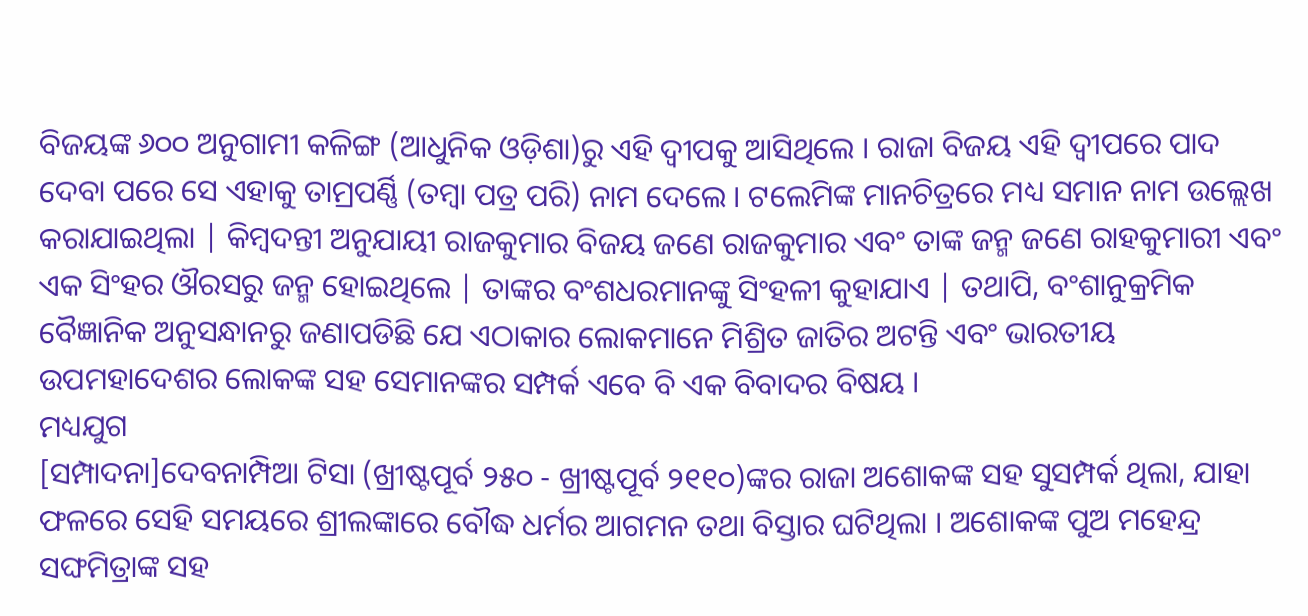ବିଜୟଙ୍କ ୬୦୦ ଅନୁଗାମୀ କଳିଙ୍ଗ (ଆଧୁନିକ ଓଡ଼ିଶା)ରୁ ଏହି ଦ୍ୱୀପକୁ ଆସିଥିଲେ । ରାଜା ବିଜୟ ଏହି ଦ୍ୱୀପରେ ପାଦ ଦେବା ପରେ ସେ ଏହାକୁ ତାମ୍ରପର୍ଣ୍ଣି (ତମ୍ବା ପତ୍ର ପରି) ନାମ ଦେଲେ । ଟଲେମିଙ୍କ ମାନଚିତ୍ରରେ ମଧ୍ୟ ସମାନ ନାମ ଉଲ୍ଲେଖ କରାଯାଇଥିଲା | କିମ୍ବଦନ୍ତୀ ଅନୁଯାୟୀ ରାଜକୁମାର ବିଜୟ ଜଣେ ରାଜକୁମାର ଏବଂ ତାଙ୍କ ଜନ୍ମ ଜଣେ ରାହକୁମାରୀ ଏବଂ ଏକ ସିଂହର ଔରସରୁ ଜନ୍ମ ହୋଇଥିଲେ | ତାଙ୍କର ବଂଶଧରମାନଙ୍କୁ ସିଂହଳୀ କୁହାଯାଏ | ତଥାପି, ବଂଶାନୁକ୍ରମିକ ବୈଜ୍ଞାନିକ ଅନୁସନ୍ଧାନରୁ ଜଣାପଡିଛି ଯେ ଏଠାକାର ଲୋକମାନେ ମିଶ୍ରିତ ଜାତିର ଅଟନ୍ତି ଏବଂ ଭାରତୀୟ ଉପମହାଦେଶର ଲୋକଙ୍କ ସହ ସେମାନଙ୍କର ସମ୍ପର୍କ ଏବେ ବି ଏକ ବିବାଦର ବିଷୟ ।
ମଧ୍ୟଯୁଗ
[ସମ୍ପାଦନା]ଦେବନାମ୍ପିଆ ଟିସା (ଖ୍ରୀଷ୍ଟପୂର୍ବ ୨୫୦ - ଖ୍ରୀଷ୍ଟପୂର୍ବ ୨୧୧୦)ଙ୍କର ରାଜା ଅଶୋକଙ୍କ ସହ ସୁସମ୍ପର୍କ ଥିଲା, ଯାହା ଫଳରେ ସେହି ସମୟରେ ଶ୍ରୀଲଙ୍କାରେ ବୌଦ୍ଧ ଧର୍ମର ଆଗମନ ତଥା ବିସ୍ତାର ଘଟିଥିଲା । ଅଶୋକଙ୍କ ପୁଅ ମହେନ୍ଦ୍ର ସଙ୍ଘମିତ୍ରାଙ୍କ ସହ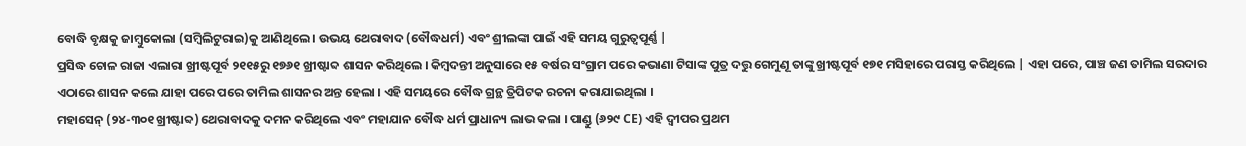ବୋଦ୍ଧି ବୃକ୍ଷକୁ ଜାମ୍ବୁକୋଲା (ସମ୍ବିଲିଟୁରାଇ)କୁ ଆଣିଥିଲେ । ଉଭୟ ଥେରାବାଦ (ବୌଦ୍ଧଧର୍ମ) ଏବଂ ଶ୍ରୀଲଙ୍କା ପାଇଁ ଏହି ସମୟ ଗୁରୁତ୍ୱପୂର୍ଣ୍ଣ |
ପ୍ରସିଦ୍ଧ ଚୋଳ ରାଜା ଏଲାରା ଖ୍ରୀଷ୍ଟପୂର୍ବ ୨୧୧୫ରୁ ୧୭୬୧ ଖ୍ରୀଷ୍ଟାବ୍ଦ ଶାସନ କରିଥିଲେ । କିମ୍ବଦନ୍ତୀ ଅନୁସାରେ ୧୫ ବର୍ଷର ସଂଗ୍ରାମ ପରେ କଭାଣା ଟିସାଙ୍କ ପୁତ୍ର ଦତ୍ତୁ ଗେମୁଣୂ ତାଙ୍କୁ ଖ୍ରୀଷ୍ଟପୂର୍ବ ୧୭୧ ମସିହାରେ ପରାସ୍ତ କରିଥିଲେ | ଏହା ପରେ, ପାଞ୍ଚ ଜଣ ତାମିଲ ସରଦାର ଏଠାରେ ଶାସନ କଲେ ଯାହା ପରେ ପରେ ତାମିଲ ଶାସନର ଅନ୍ତ ହେଲା । ଏହି ସମୟରେ ବୌଦ୍ଧ ଗ୍ରନ୍ଥ ତ୍ରିପିଟକ ରଚନା କରାଯାଇଥିଲା ।
ମହାସେନ୍ (୨୪-୩୦୧ ଖ୍ରୀଷ୍ଟାବ୍ଦ) ଥେରାବାଦକୁ ଦମନ କରିଥିଲେ ଏବଂ ମହାଯାନ ବୌଦ୍ଧ ଧର୍ମ ପ୍ରାଧାନ୍ୟ ଲାଭ କଲା । ପାଣ୍ଡୁ (୬୨୯ CE) ଏହି ଦ୍ୱୀପର ପ୍ରଥମ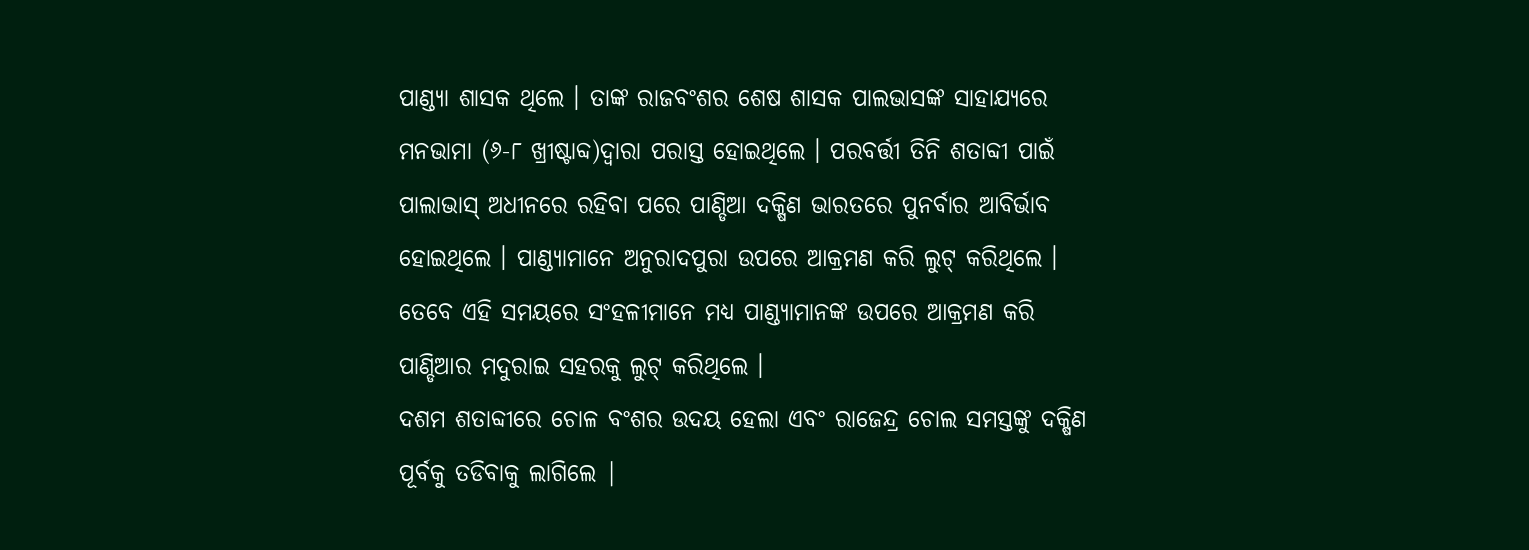ପାଣ୍ଡ୍ୟା ଶାସକ ଥିଲେ । ତାଙ୍କ ରାଜବଂଶର ଶେଷ ଶାସକ ପାଲଭାସଙ୍କ ସାହାଯ୍ୟରେ ମନଭାମା (୬-୮ ଖ୍ରୀଷ୍ଟାବ୍ଦ)ଦ୍ୱାରା ପରାସ୍ତ ହୋଇଥିଲେ । ପରବର୍ତ୍ତୀ ତିନି ଶତାବ୍ଦୀ ପାଇଁ ପାଲାଭାସ୍ ଅଧୀନରେ ରହିବା ପରେ ପାଣ୍ଡିଆ ଦକ୍ଷିଣ ଭାରତରେ ପୁନର୍ବାର ଆବିର୍ଭାବ ହୋଇଥିଲେ । ପାଣ୍ଡ୍ୟାମାନେ ଅନୁରାଦପୁରା ଉପରେ ଆକ୍ରମଣ କରି ଲୁଟ୍ କରିଥିଲେ । ତେବେ ଏହି ସମୟରେ ସଂହଳୀମାନେ ମଧ୍ୟ ପାଣ୍ଡ୍ୟାମାନଙ୍କ ଉପରେ ଆକ୍ରମଣ କରି ପାଣ୍ଡିଆର ମଦୁରାଇ ସହରକୁ ଲୁଟ୍ କରିଥିଲେ ।
ଦଶମ ଶତାବ୍ଦୀରେ ଚୋଳ ବଂଶର ଉଦୟ ହେଲା ଏବଂ ରାଜେନ୍ଦ୍ର ଚୋଲ ସମସ୍ତଙ୍କୁ ଦକ୍ଷିଣ ପୂର୍ବକୁ ତଡିବାକୁ ଲାଗିଲେ |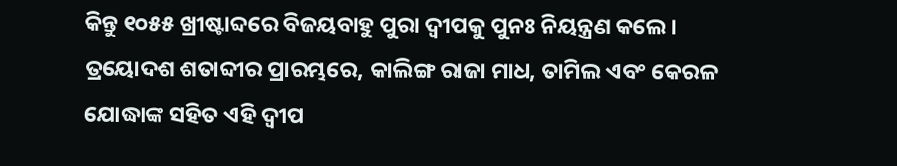କିନ୍ତୁ ୧୦୫୫ ଖ୍ରୀଷ୍ଟାବ୍ଦରେ ବିଜୟବାହୁ ପୁରା ଦ୍ୱୀପକୁ ପୁନଃ ନିୟନ୍ତ୍ରଣ କଲେ । ତ୍ରୟୋଦଶ ଶତାବ୍ଦୀର ପ୍ରାରମ୍ଭରେ, କାଲିଙ୍ଗ ରାଜା ମାଧ, ତାମିଲ ଏବଂ କେରଳ ଯୋଦ୍ଧାଙ୍କ ସହିତ ଏହି ଦ୍ୱୀପ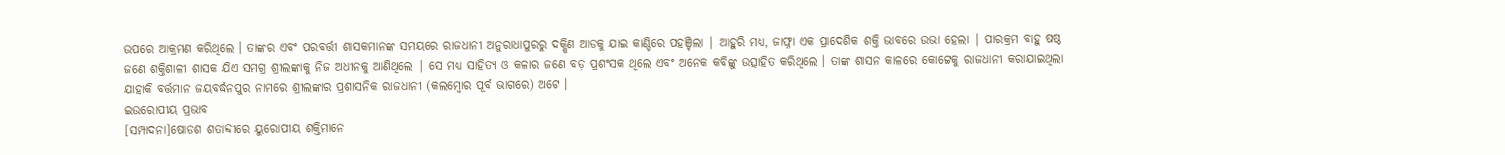ଉପରେ ଆକ୍ରମଣ କରିଥିଲେ । ତାଙ୍କର ଏବଂ ପରବର୍ତ୍ତୀ ଶାସକମାନଙ୍କ ସମୟରେ ରାଜଧାନୀ ଅନୁରାଧାପୁରରୁ ଦକ୍ଷିଣ ଆଡକୁ ଯାଇ କାଣ୍ଡିରେ ପହଞ୍ଚିଲା | ଆହୁରି ମଧ୍ୟ, ଜାଫ୍ନା ଏକ ପ୍ରାଦେଶିକ ଶକ୍ତି ଭାବରେ ଉଭା ହେଲା | ପାରକ୍ରମ ବାହୁ ଷଷ୍ଠ ଜଣେ ଶକ୍ତିଶାଳୀ ଶାସକ ଯିଏ ସମଗ୍ର ଶ୍ରୀଲଙ୍କାକୁ ନିଜ ଅଧୀନକୁ ଆଣିଥିଲେ | ସେ ମଧ୍ୟ ସାହିତ୍ୟ ଓ କଳାର ଜଣେ ବଡ଼ ପ୍ରଶଂସକ ଥିଲେ ଏବଂ ଅନେକ କବିଙ୍କୁ ଉତ୍ସାହିତ କରିଥିଲେ । ତାଙ୍କ ଶାସନ କାଳରେ କୋଟ୍ଟେକୁ ରାଜଧାନୀ କରାଯାଇଥିଲା ଯାହାକି ବର୍ତ୍ତମାନ ଜୟବର୍ଦ୍ଧନପୁର ନାମରେ ଶ୍ରୀଲଙ୍କାର ପ୍ରଶାସନିକ ରାଜଧାନୀ (କଲମ୍ବୋର ପୂର୍ବ ଭାଗରେ) ଅଟେ ।
ଇଉରୋପୀୟ ପ୍ରଭାବ
[ସମ୍ପାଦନା]ଷୋଡଶ ଶତାବ୍ଦୀରେ ୟୁରୋପୀୟ ଶକ୍ତିମାନେ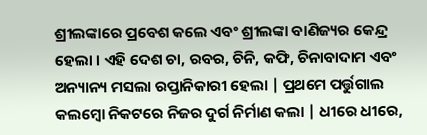ଶ୍ରୀଲଙ୍କାରେ ପ୍ରବେଶ କଲେ ଏବଂ ଶ୍ରୀଲଙ୍କା ବାଣିଜ୍ୟର କେନ୍ଦ୍ର ହେଲା । ଏହି ଦେଶ ଚା, ରବର, ଚିନି, କଫି, ଚିନାବାଦାମ ଏବଂ ଅନ୍ୟାନ୍ୟ ମସଲା ରପ୍ତାନିକାରୀ ହେଲା | ପ୍ରଥମେ ପର୍ତ୍ତୁଗାଲ କଲମ୍ବୋ ନିକଟରେ ନିଜର ଦୁର୍ଗ ନିର୍ମାଣ କଲା | ଧୀରେ ଧୀରେ,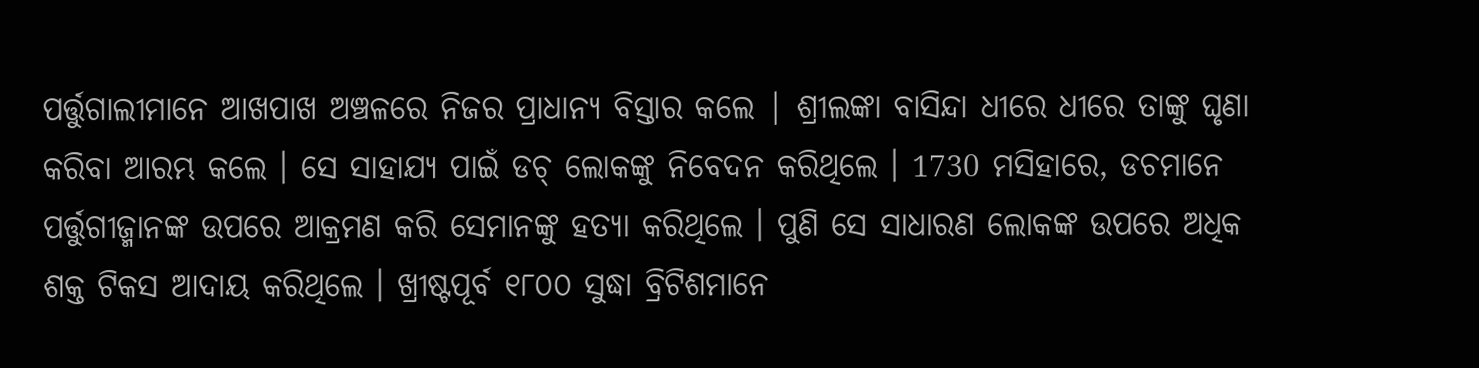ପର୍ତ୍ତୁଗାଲୀମାନେ ଆଖପାଖ ଅଞ୍ଚଳରେ ନିଜର ପ୍ରାଧାନ୍ୟ ବିସ୍ତାର କଲେ | ଶ୍ରୀଲଙ୍କା ବାସିନ୍ଦା ଧୀରେ ଧୀରେ ତାଙ୍କୁ ଘୃଣା କରିବା ଆରମ୍ଭ କଲେ । ସେ ସାହାଯ୍ୟ ପାଇଁ ଡଚ୍ ଲୋକଙ୍କୁ ନିବେଦନ କରିଥିଲେ । 1730 ମସିହାରେ, ଡଚମାନେ ପର୍ତ୍ତୁଗୀଜ୍ମାନଙ୍କ ଉପରେ ଆକ୍ରମଣ କରି ସେମାନଙ୍କୁ ହତ୍ୟା କରିଥିଲେ । ପୁଣି ସେ ସାଧାରଣ ଲୋକଙ୍କ ଉପରେ ଅଧିକ ଶକ୍ତ ଟିକସ ଆଦାୟ କରିଥିଲେ । ଖ୍ରୀଷ୍ଟପୂର୍ବ ୧୮୦୦ ସୁଦ୍ଧା ବ୍ରିଟିଶମାନେ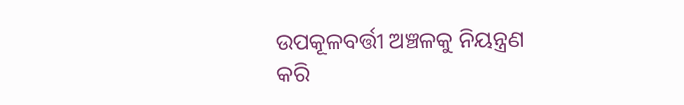ଉପକୂଳବର୍ତ୍ତୀ ଅଞ୍ଚଳକୁ ନିୟନ୍ତ୍ରଣ କରି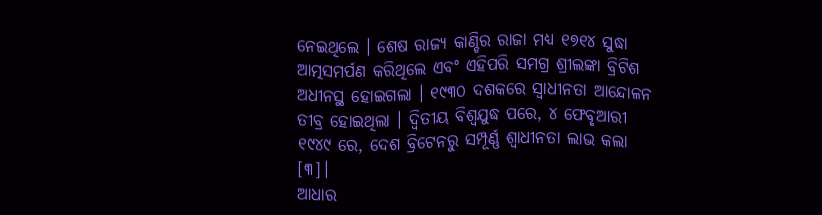ନେଇଥିଲେ । ଶେଷ ରାଜ୍ୟ କାଣ୍ଡିର ରାଜା ମଧ୍ୟ ୧୭୧୪ ସୁଦ୍ଧା ଆତ୍ମସମର୍ପଣ କରିଥିଲେ ଏବଂ ଏହିପରି ସମଗ୍ର ଶ୍ରୀଲଙ୍କା ବ୍ରିଟିଶ ଅଧୀନସ୍ଥ ହୋଇଗଲା । ୧୯୩୦ ଦଶକରେ ସ୍ୱାଧୀନତା ଆନ୍ଦୋଳନ ତୀବ୍ର ହୋଇଥିଲା । ଦ୍ୱିତୀୟ ବିଶ୍ୱଯୁଦ୍ଧ ପରେ, ୪ ଫେବୃଆରୀ ୧୯୪୯ ରେ, ଦେଶ ବ୍ରିଟେନରୁ ସମ୍ପୂର୍ଣ୍ଣ ଶ୍ୱାଧୀନତା ଲାଭ କଲା [୩]।
ଆଧାର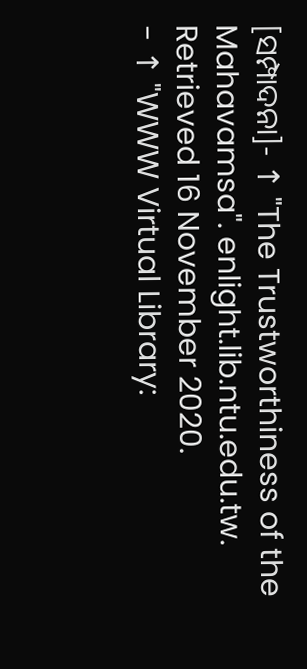[ସମ୍ପାଦନା]- ↑ "The Trustworthiness of the Mahavamsa". enlight.lib.ntu.edu.tw. Retrieved 16 November 2020.
- ↑ "WWW Virtual Library: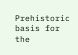Prehistoric basis for the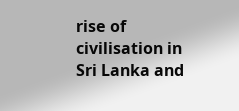rise of civilisation in Sri Lanka and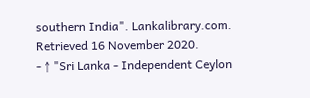southern India". Lankalibrary.com. Retrieved 16 November 2020.
- ↑ "Sri Lanka - Independent Ceylon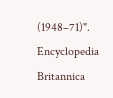(1948–71)". Encyclopedia Britannica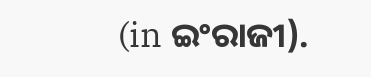(in ଇଂରାଜୀ).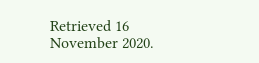Retrieved 16 November 2020.